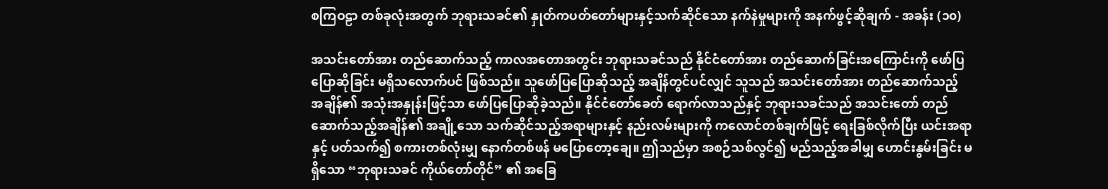စကြဝဠာ တစ်ခုလုံးအတွက် ဘုရားသခင်၏ နှုတ်ကပတ်တော်များနှင့်သက်ဆိုင်သော နက်နဲမှုများကို အနက်ဖွင့်ဆိုချက် - အခန်း (၁၀)

အသင်းတော်အား တည်ဆောက်သည့် ကာလအတောအတွင်း ဘုရားသခင်သည် နိုင်ငံတော်အား တည်ဆောက်ခြင်းအကြောင်းကို ဖော်ပြပြောဆိုခြင်း မရှိသလောက်ပင် ဖြစ်သည်။ သူဖော်ပြပြောဆိုသည့် အချိန်တွင်ပင်လျှင် သူသည် အသင်းတော်အား တည်ဆောက်သည့် အချိန်၏ အသုံးအနှုန်းဖြင့်သာ ဖော်ပြပြောဆိုခဲ့သည်။ နိုင်ငံတော်ခေတ် ရောက်လာသည်နှင့် ဘုရားသခင်သည် အသင်းတော် တည်ဆောက်သည့်အချိန်၏ အချို့သော သက်ဆိုင်သည့်အရာများနှင့် နည်းလမ်းများကို ကလောင်တစ်ချက်ဖြင့် ရေးခြစ်လိုက်ပြီး ယင်းအရာနှင့် ပတ်သက်၍ စကားတစ်လုံးမျှ နောက်တစ်ဖန် မပြောတော့ချေ။ ဤသည်မှာ အစဉ်သစ်လွင်၍ မည်သည့်အခါမျှ ဟောင်းနွမ်းခြင်း မရှိသော “ဘုရားသခင် ကိုယ်တော်တိုင်” ၏ အခြေ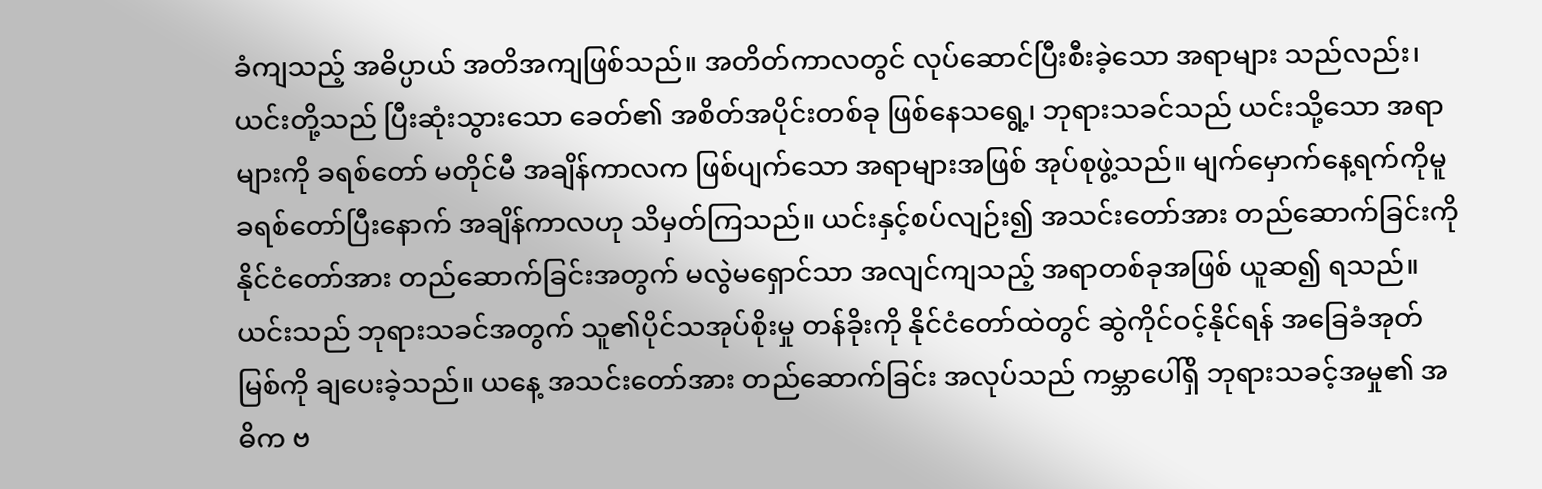ခံကျသည့် အဓိပ္ပာယ် အတိအကျဖြစ်သည်။ အတိတ်ကာလတွင် လုပ်ဆောင်ပြီးစီးခဲ့သော အရာများ သည်လည်း၊ ယင်းတို့သည် ပြီးဆုံးသွားသော ခေတ်၏ အစိတ်အပိုင်းတစ်ခု ဖြစ်နေသရွေ့၊ ဘုရားသခင်သည် ယင်းသို့သော အရာများကို ခရစ်တော် မတိုင်မီ အချိန်ကာလက ဖြစ်ပျက်သော အရာများအဖြစ် အုပ်စုဖွဲ့သည်။ မျက်မှောက်နေ့ရက်ကိုမူ ခရစ်တော်ပြီးနောက် အချိန်ကာလဟု သိမှတ်ကြသည်။ ယင်းနှင့်စပ်လျဉ်း၍ အသင်းတော်အား တည်ဆောက်ခြင်းကို နိုင်ငံတော်အား တည်ဆောက်ခြင်းအတွက် မလွဲမရှောင်သာ အလျင်ကျသည့် အရာတစ်ခုအဖြစ် ယူဆ၍ ရသည်။ ယင်းသည် ဘုရားသခင်အတွက် သူ၏ပိုင်သအုပ်စိုးမှု တန်ခိုးကို နိုင်ငံတော်ထဲတွင် ဆွဲကိုင်ဝင့်နိုင်ရန် အခြေခံအုတ်မြစ်ကို ချပေးခဲ့သည်။ ယနေ့ အသင်းတော်အား တည်ဆောက်ခြင်း အလုပ်သည် ကမ္ဘာပေါ်ရှိ ဘုရားသခင့်အမှု၏ အဓိက ဗ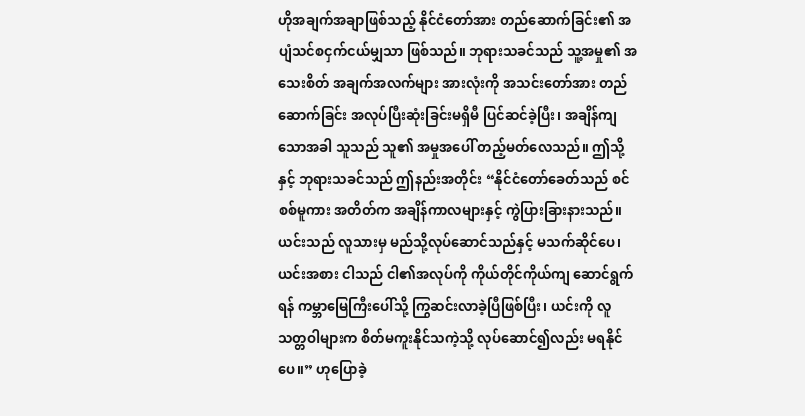ဟိုအချက်အချာဖြစ်သည့် နိုင်ငံတော်အား တည်ဆောက်ခြင်း၏ အပျံသင်စငှက်ငယ်မျှသာ ဖြစ်သည်။ ဘုရားသခင်သည် သူ့အမှု၏ အသေးစိတ် အချက်အလက်များ အားလုံးကို အသင်းတော်အား တည်ဆောက်ခြင်း အလုပ်ပြီးဆုံးခြင်းမရှိမီ ပြင်ဆင်ခဲ့ပြီး၊ အချိန်ကျသောအခါ သူသည် သူ၏ အမှုအပေါ် တည့်မတ်လေသည်။ ဤသို့နှင့် ဘုရားသခင်သည် ဤနည်းအတိုင်း “နိုင်ငံတော်ခေတ်သည် စင်စစ်မူကား အတိတ်က အချိန်ကာလများနှင့် ကွဲပြားခြားနားသည်။ ယင်းသည် လူသားမှ မည်သို့လုပ်ဆောင်သည်နှင့် မသက်ဆိုင်ပေ၊ ယင်းအစား ငါသည် ငါ၏အလုပ်ကို ကိုယ်တိုင်ကိုယ်ကျ ဆောင်ရွက်ရန် ကမ္ဘာမြေကြီးပေါ်သို့ ကြွဆင်းလာခဲ့ပြီဖြစ်ပြီး၊ ယင်းကို လူသတ္တဝါများက စိတ်မကူးနိုင်သကဲ့သို့ လုပ်ဆောင်၍လည်း မရနိုင်ပေ။” ဟုပြောခဲ့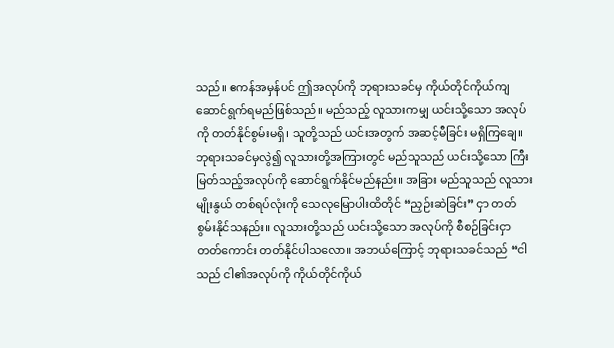သည်။ ဧကန်အမှန်ပင် ဤအလုပ်ကို ဘုရားသခင်မှ ကိုယ်တိုင်ကိုယ်ကျ ဆောင်ရွက်ရမည်ဖြစ်သည်။ မည်သည့် လူသားကမျှ ယင်းသို့သော အလုပ်ကို တတ်နိုင်စွမ်းမရှိ၊ သူတို့သည် ယင်းအတွက် အဆင့်မီခြင်း မရှိကြချေ။ ဘုရားသခင်မှလွဲ၍ လူသားတို့အကြားတွင် မည်သူသည် ယင်းသို့သော ကြီးမြတ်သည့်အလုပ်ကို ဆောင်ရွက်နိုင်မည်နည်း။ အခြား မည်သူသည် လူသားမျိုးနွယ် တစ်ရပ်လုံးကို သေလုမြောပါးထိတိုင် “ညှဉ်းဆဲခြင်း” ငှာ တတ်စွမ်းနိုင်သနည်း။ လူသားတို့သည် ယင်းသို့သော အလုပ်ကို စီစဉ်ခြင်းငှာ တတ်ကောင်း တတ်နိုင်ပါသလော။ အဘယ်ကြောင့် ဘုရားသခင်သည် “ငါသည် ငါ၏အလုပ်ကို ကိုယ်တိုင်ကိုယ်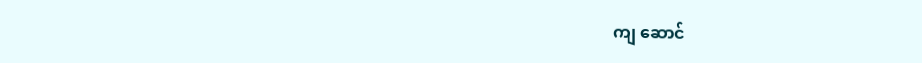ကျ ဆောင်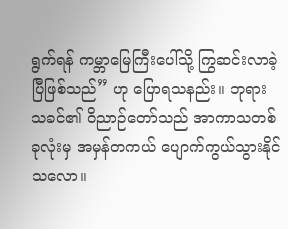ရွက်ရန် ကမ္ဘာမြေကြီးပေါ်သို့ ကြွဆင်းလာခဲ့ပြီဖြစ်သည်” ဟု ပြောရသနည်း။ ဘုရားသခင်၏ ဝိညာဉ်တော်သည် အာကာသတစ်ခုလုံးမှ အမှန်တကယ် ပျောက်ကွယ်သွားနိုင်သလော။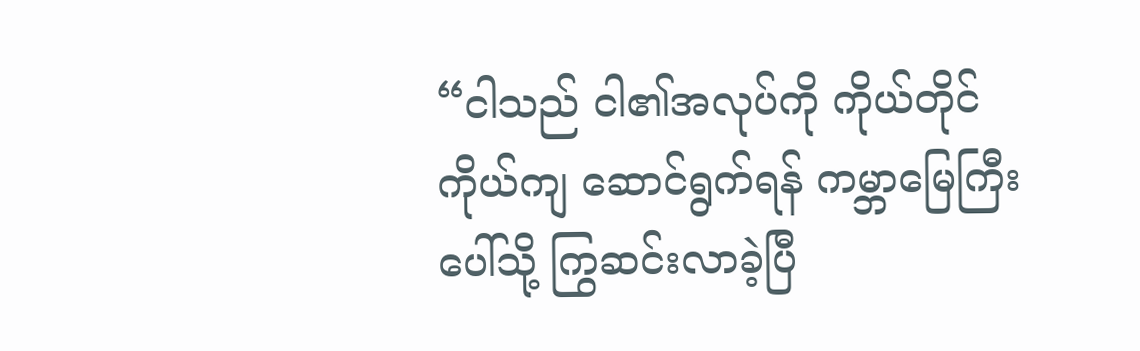“ငါသည် ငါ၏အလုပ်ကို ကိုယ်တိုင်ကိုယ်ကျ ဆောင်ရွက်ရန် ကမ္ဘာမြေကြီး ပေါ်သို့ ကြွဆင်းလာခဲ့ပြီ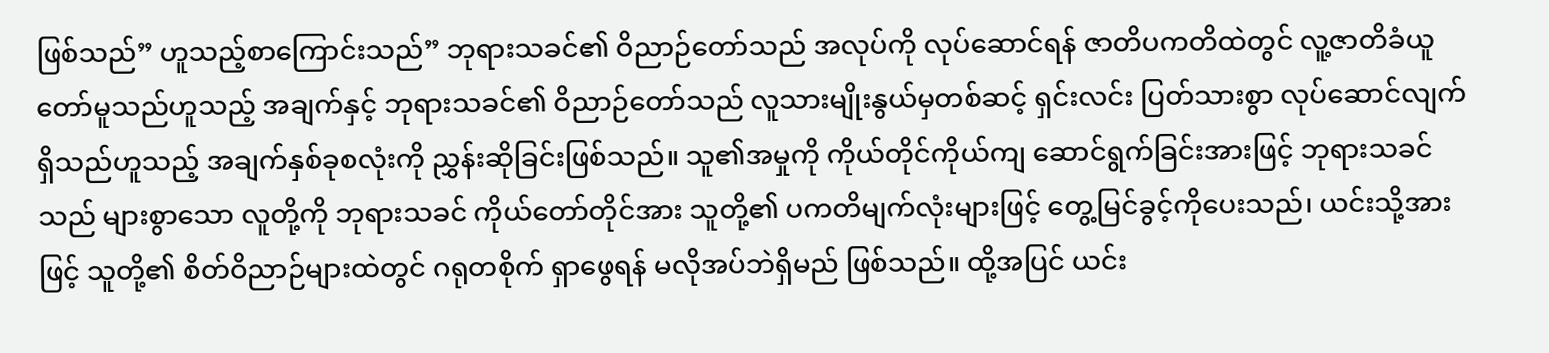ဖြစ်သည်” ဟူသည့်စာကြောင်းသည်” ဘုရားသခင်၏ ဝိညာဉ်တော်သည် အလုပ်ကို လုပ်ဆောင်ရန် ဇာတိပကတိထဲတွင် လူ့ဇာတိခံယူတော်မူသည်ဟူသည့် အချက်နှင့် ဘုရားသခင်၏ ဝိညာဉ်တော်သည် လူသားမျိုးနွယ်မှတစ်ဆင့် ရှင်းလင်း ပြတ်သားစွာ လုပ်ဆောင်လျက် ရှိသည်ဟူသည့် အချက်နှစ်ခုစလုံးကို ညွှန်းဆိုခြင်းဖြစ်သည်။ သူ၏အမှုကို ကိုယ်တိုင်ကိုယ်ကျ ဆောင်ရွက်ခြင်းအားဖြင့် ဘုရားသခင်သည် များစွာသော လူတို့ကို ဘုရားသခင် ကိုယ်တော်တိုင်အား သူတို့၏ ပကတိမျက်လုံးများဖြင့် တွေ့မြင်ခွင့်ကိုပေးသည်၊ ယင်းသို့အားဖြင့် သူတို့၏ စိတ်ဝိညာဉ်များထဲတွင် ဂရုတစိုက် ရှာဖွေရန် မလိုအပ်ဘဲရှိမည် ဖြစ်သည်။ ထို့အပြင် ယင်း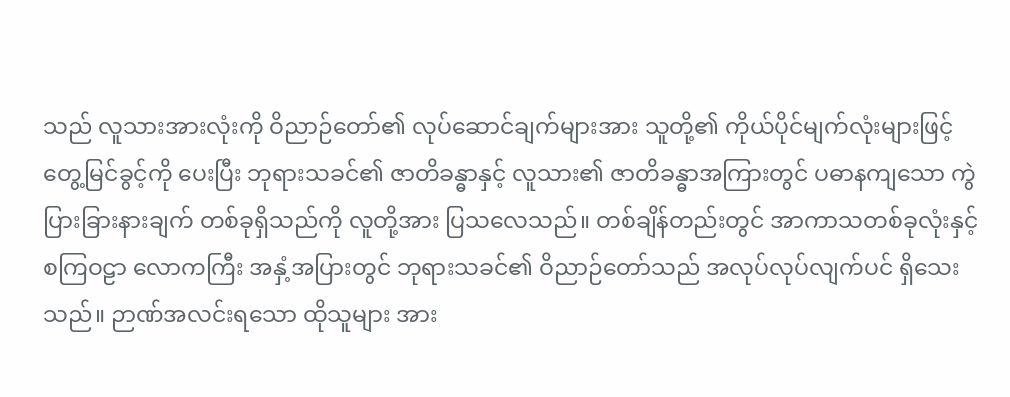သည် လူသားအားလုံးကို ဝိညာဉ်တော်၏ လုပ်ဆောင်ချက်များအား သူတို့၏ ကိုယ်ပိုင်မျက်လုံးများဖြင့် တွေ့မြင်ခွင့်ကို ပေးပြီး ဘုရားသခင်၏ ဇာတိခန္ဓာနှင့် လူသား၏ ဇာတိခန္ဓာအကြားတွင် ပဓာနကျသော ကွဲပြားခြားနားချက် တစ်ခုရှိသည်ကို လူတို့အား ပြသလေသည်။ တစ်ချိန်တည်းတွင် အာကာသတစ်ခုလုံးနှင့် စကြဝဠာ လောကကြီး အနှံ့အပြားတွင် ဘုရားသခင်၏ ဝိညာဉ်တော်သည် အလုပ်လုပ်လျက်ပင် ရှိသေးသည်။ ဉာဏ်အလင်းရသော ထိုသူများ အား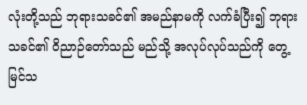လုံးတို့သည် ဘုရားသခင်၏ အမည်နာမကို လက်ခံပြီး၍ ဘုရားသခင်၏ ဝိညာဉ်တော်သည် မည်သို့ အလုပ်လုပ်သည်ကို တွေ့မြင်သ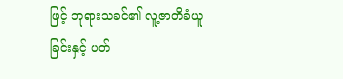ဖြင့် ဘုရားသခင်၏ လူ့ဇာတိခံယူခြင်းနှင့် ပတ်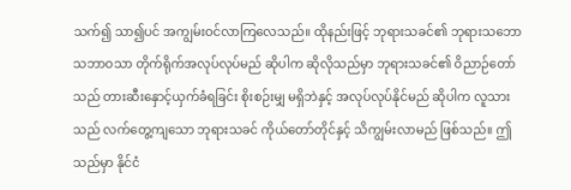သက်၍ သာ၍ပင် အကျွမ်းဝင်လာကြလေသည်။ ထိုနည်းဖြင့် ဘုရားသခင်၏ ဘုရားသဘောသဘာဝသာ တိုက်ရိုက်အလုပ်လုပ်မည် ဆိုပါက ဆိုလိုသည်မှာ ဘုရားသခင်၏ ဝိညာဉ်တော်သည် တားဆီးနှောင့်ယှက်ခံရခြင်း စိုးစဉ်းမျှ မရှိဘဲနှင့် အလုပ်လုပ်နိုင်မည် ဆိုပါက လူသားသည် လက်တွေ့ကျသော ဘုရားသခင် ကိုယ်တော်တိုင်နှင့် သိကျွမ်းလာမည် ဖြစ်သည်။ ဤသည်မှာ နိုင်ငံ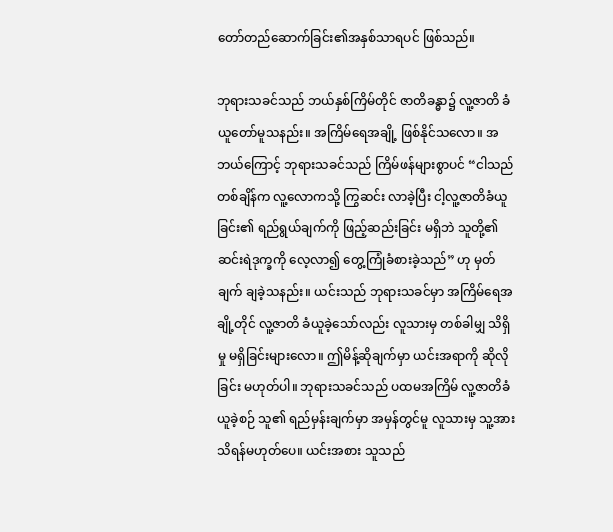တော်တည်ဆောက်ခြင်း၏အနှစ်သာရပင် ဖြစ်သည်။

ဘုရားသခင်သည် ဘယ်နှစ်ကြိမ်တိုင် ဇာတိခန္ဓာ၌ လူ့ဇာတိ ခံယူတော်မူသနည်း။ အကြိမ်ရေအချို့ ဖြစ်နိုင်သလော။ အဘယ်ကြောင့် ဘုရားသခင်သည် ကြိမ်ဖန်များစွာပင် “ငါသည် တစ်ချိန်က လူ့လောကသို့ ကြွဆင်း လာခဲ့ပြီး ငါ့လူ့ဇာတိခံယူခြင်း၏ ရည်ရွယ်ချက်ကို ဖြည့်ဆည်းခြင်း မရှိဘဲ သူတို့၏ ဆင်းရဲဒုက္ခကို လေ့လာ၍ တွေ့ကြုံခံစားခဲ့သည်” ဟု မှတ်ချက် ချခဲ့သနည်း။ ယင်းသည် ဘုရားသခင်မှာ အကြိမ်ရေအချို့တိုင် လူ့ဇာတိ ခံယူခဲ့သော်လည်း လူသားမှ တစ်ခါမျှ သိရှိမှု မရှိခြင်းများလော။ ဤမိန့်ဆိုချက်မှာ ယင်းအရာကို ဆိုလိုခြင်း မဟုတ်ပါ။ ဘုရားသခင်သည် ပထမအကြိမ် လူ့ဇာတိခံယူခဲ့စဉ် သူ၏ ရည်မှန်းချက်မှာ အမှန်တွင်မူ လူသားမှ သူ့အား သိရန်မဟုတ်ပေ။ ယင်းအစား သူသည်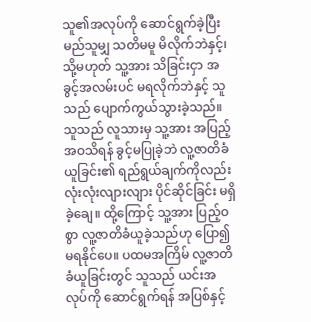သူ၏အလုပ်ကို ဆောင်ရွက်ခဲ့ပြီး မည်သူမျှ သတိမမူ မိလိုက်ဘဲနှင့်၊ သို့မဟုတ် သူ့အား သိခြင်းငှာ အခွင့်အလမ်းပင် မရလိုက်ဘဲနှင့် သူသည် ပျောက်ကွယ်သွားခဲ့သည်။ သူသည် လူသားမှ သူ့အား အပြည့်အဝသိရန် ခွင့်မပြုခဲ့ဘဲ လူ့ဇာတိခံယူခြင်း၏ ရည်ရွယ်ချက်ကိုလည်း လုံးလုံးလျားလျား ပိုင်ဆိုင်ခြင်း မရှိခဲ့ချေ။ ထို့ကြောင့် သူ့အား ပြည့်ဝစွာ လူ့ဇာတိခံယူခဲ့သည်ဟု ပြော၍ မရနိုင်ပေ။ ပထမအကြိမ် လူ့ဇာတိခံယူခြင်းတွင် သူသည် ယင်းအလုပ်ကို ဆောင်ရွက်ရန် အပြစ်နှင့်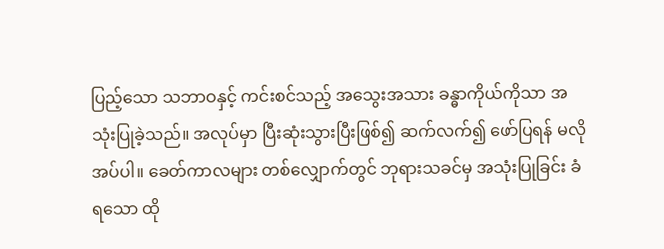ပြည့်သော သဘာဝနှင့် ကင်းစင်သည့် အသွေးအသား ခန္ဓာကိုယ်ကိုသာ အသုံးပြုခဲ့သည်။ အလုပ်မှာ ပြီးဆုံးသွားပြီးဖြစ်၍ ဆက်လက်၍ ဖော်ပြရန် မလိုအပ်ပါ။ ခေတ်ကာလများ တစ်လျှောက်တွင် ဘုရားသခင်မှ အသုံးပြုခြင်း ခံရသော ထို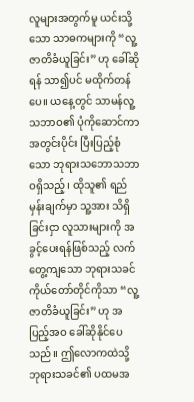လူများအတွက်မူ ယင်းသို့သော သာဓကများကို “လူ့ဇာတိခံယူခြင်း” ဟု ခေါ်ဆိုရန် သာ၍ပင် မထိုက်တန်ပေ။ ယနေ့တွင် သာမန်လူ့သဘာဝ၏ ပုံကိုဆောင်ကာ အတွင်းပိုင်း ပြီးပြည့်စုံသော ဘုရားသဘောသဘာဝရှိသည့်၊ ထိုသူ၏ ရည်မှန်းချက်မှာ သူ့အား သိရှိခြင်းငှာ လူသားများကို အခွင့်ပေးရန်ဖြစ်သည့် လက်တွေ့ကျသော ဘုရားသခင် ကိုယ်တော်တိုင်ကိုသာ “လူ့ဇာတိခံယူခြင်း” ဟု အပြည့်အဝ ခေါ်ဆိုနိုင်ပေသည်။ ဤလောကထဲသို့ ဘုရားသခင်၏ ပထမအ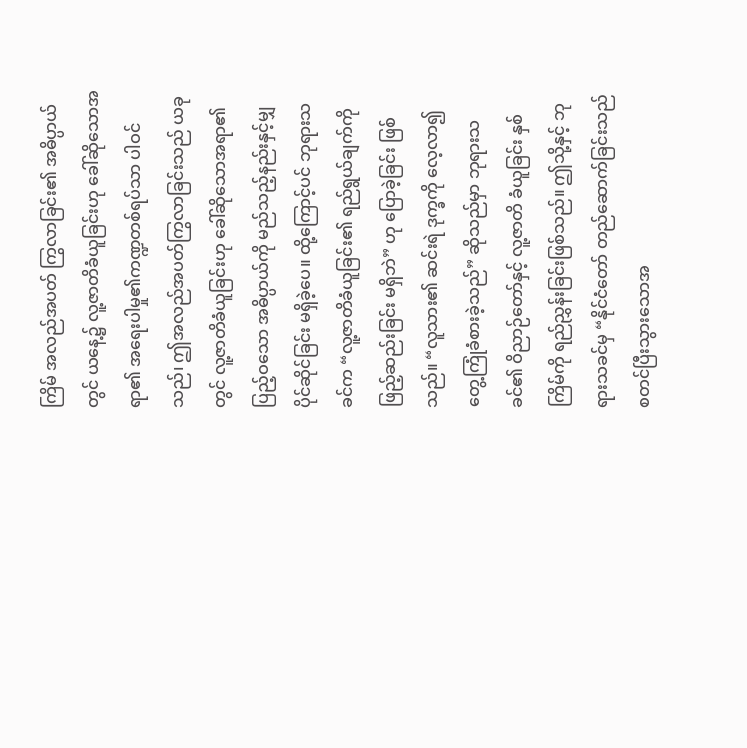ကြိမ် အလည်အပတ် ကြွလာခြင်း၏ အဓိပ္ပာယ်တွင် ယနေ့၌ လူ့ဇာတိခံယူခြင်းဟု ခေါ်ဆိုသောအရာ၏ အရေးပါမှု၏ကဏ္ဍတစ်ရပ်သာ ပါဝင်သည်၊ ဤအလည်အပတ်ကြွလာခြင်းသည် ယခုတွင် လူ့ဇာတိခံယူခြင်းဟု ခေါ်ဆိုသောအရာ၏ ပြည့်ဝသော အဓိပ္ပာယ်ကို မည်သည့်နည်းနှင့်မျှ ပိုင်ဆိုင်ခြင်း မရှိခဲ့ပေ။ ထို့ကြောင့်ပင် ဘုရားသခင်က “လူ့ဇာတိခံယူခြင်း၏ ရည်ရွယ်ချက်ကို ဖြည့်ဆည်းခြင်း မရှိဘဲ” ဟု ပြောခဲ့ခြင်း ဖြစ်သည်။ “လူသား၏ ဆင်းရဲ ဒုက္ခကို လေ့လာ၍ တွေ့ကြုံခံစားခဲ့သည်” ဆိုသည်မှာ ဘုရားသခင်၏ ဝိညာဉ်တော်နှင့် လူ့ဇာတိ ခံယူခြင်း နှစ်ကြိမ်ကို ရည်ညွှန်းခြင်းဖြစ်သည်။ ဤသို့နှင့် ဘုရားသခင်မှ “နိုင်ငံတော် တည်ဆောက်ခြင်းသည် စတင်ပြီးသွားသောအ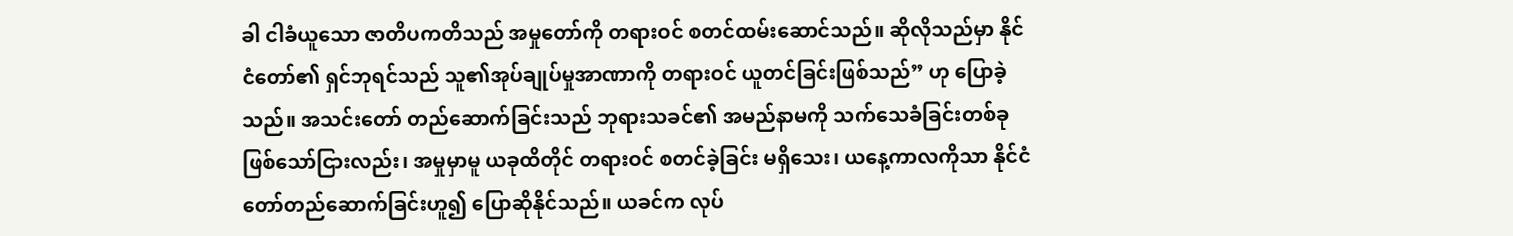ခါ ငါခံယူသော ဇာတိပကတိသည် အမှုတော်ကို တရားဝင် စတင်ထမ်းဆောင်သည်။ ဆိုလိုသည်မှာ နိုင်ငံတော်၏ ရှင်ဘုရင်သည် သူ၏အုပ်ချုပ်မှုအာဏာကို တရားဝင် ယူတင်ခြင်းဖြစ်သည်” ဟု ပြောခဲ့သည်။ အသင်းတော် တည်ဆောက်ခြင်းသည် ဘုရားသခင်၏ အမည်နာမကို သက်သေခံခြင်းတစ်ခု ဖြစ်သော်ငြားလည်း၊ အမှုမှာမူ ယခုထိတိုင် တရားဝင် စတင်ခဲ့ခြင်း မရှိသေး၊ ယနေ့ကာလကိုသာ နိုင်ငံတော်တည်ဆောက်ခြင်းဟူ၍ ပြောဆိုနိုင်သည်။ ယခင်က လုပ်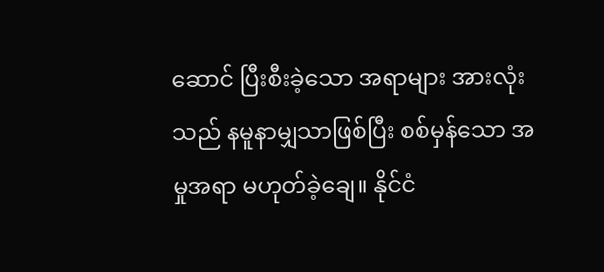ဆောင် ပြီးစီးခဲ့သော အရာများ အားလုံးသည် နမူနာမျှသာဖြစ်ပြီး စစ်မှန်သော အမှုအရာ မဟုတ်ခဲ့ချေ။ နိုင်ငံ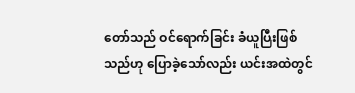တော်သည် ဝင်ရောက်ခြင်း ခံယူပြီးဖြစ်သည်ဟု ပြောခဲ့သော်လည်း ယင်းအထဲတွင်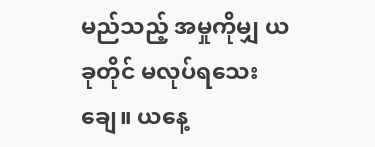မည်သည့် အမှုကိုမျှ ယခုတိုင် မလုပ်ရသေးချေ။ ယနေ့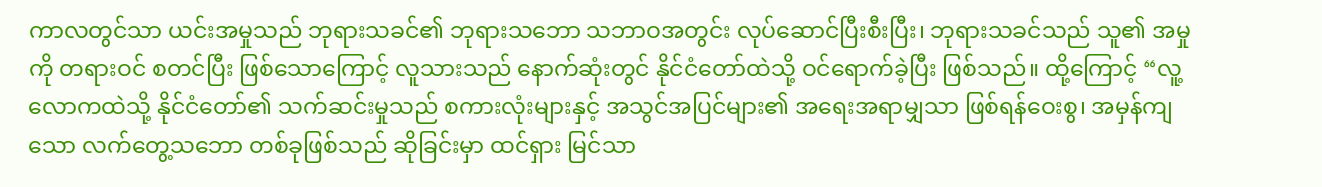ကာလတွင်သာ ယင်းအမှုသည် ဘုရားသခင်၏ ဘုရားသဘော သဘာဝအတွင်း လုပ်ဆောင်ပြီးစီးပြီး၊ ဘုရားသခင်သည် သူ၏ အမှုကို တရားဝင် စတင်ပြီး ဖြစ်သောကြောင့် လူသားသည် နောက်ဆုံးတွင် နိုင်ငံတော်ထဲသို့ ဝင်ရောက်ခဲ့ပြီး ဖြစ်သည်။ ထို့ကြောင့် “လူ့လောကထဲသို့ နိုင်ငံတော်၏ သက်ဆင်းမှုသည် စကားလုံးများနှင့် အသွင်အပြင်များ၏ အရေးအရာမျှသာ ဖြစ်ရန်ဝေးစွ၊ အမှန်ကျသော လက်တွေ့သဘော တစ်ခုဖြစ်သည် ဆိုခြင်းမှာ ထင်ရှား မြင်သာ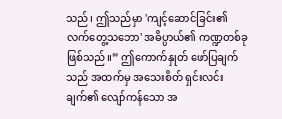သည်၊ ဤသည်မှာ 'ကျင့်ဆောင်ခြင်း၏ လက်တွေ့သဘော' အဓိပ္ပာယ်၏ ကဏ္ဍတစ်ခုဖြစ်သည်။” ဤကောက်နှုတ် ဖော်ပြချက်သည် အထက်မှ အသေးစိတ် ရှင်းလင်းချက်၏ လျော်ကန်သော အ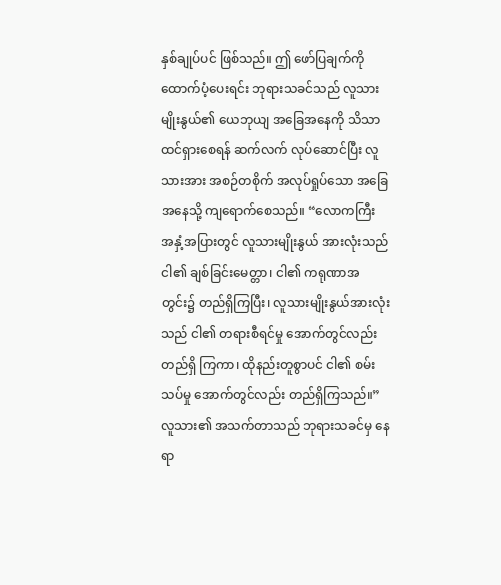နှစ်ချုပ်ပင် ဖြစ်သည်။ ဤ ဖော်ပြချက်ကို ထောက်ပံ့ပေးရင်း ဘုရားသခင်သည် လူသားမျိုးနွယ်၏ ယေဘုယျ အခြေအနေကို သိသာ ထင်ရှားစေရန် ဆက်လက် လုပ်ဆောင်ပြီး လူသားအား အစဉ်တစိုက် အလုပ်ရှုပ်သော အခြေအနေသို့ ကျရောက်စေသည်။ “လောကကြီး အနှံ့အပြားတွင် လူသားမျိုးနွယ် အားလုံးသည် ငါ၏ ချစ်ခြင်းမေတ္တာ၊ ငါ၏ ကရုဏာအတွင်း၌ တည်ရှိကြပြီး၊ လူသားမျိုးနွယ်အားလုံးသည် ငါ၏ တရားစီရင်မှု အောက်တွင်လည်း တည်ရှိ ကြကာ၊ ထိုနည်းတူစွာပင် ငါ၏ စမ်းသပ်မှု အောက်တွင်လည်း တည်ရှိကြသည်။” လူသား၏ အသက်တာသည် ဘုရားသခင်မှ နေရာ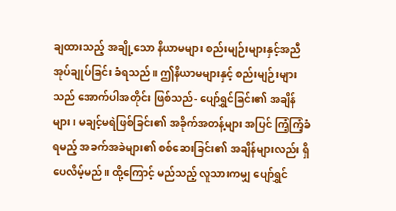ချထားသည့် အချို့သော နိယာမများ စည်းမျဉ်းများနှင့်အညီ အုပ်ချုပ်ခြင်း ခံရသည်။ ဤနိယာမများနှင့် စည်းမျဉ်းများသည် အောက်ပါအတိုင်း ဖြစ်သည်- ပျော်ရွှင်ခြင်း၏ အချိန်များ၊ မချင့်မရဲဖြစ်ခြင်း၏ အခိုက်အတန့်များ အပြင် ကြံ့ကြံ့ခံရမည့် အခက်အခဲများ၏ စစ်ဆေးခြင်း၏ အချိန်များလည်း ရှိပေလိမ့်မည်။ ထို့ကြောင့် မည်သည့် လူသားကမျှ ပျော်ရွှင်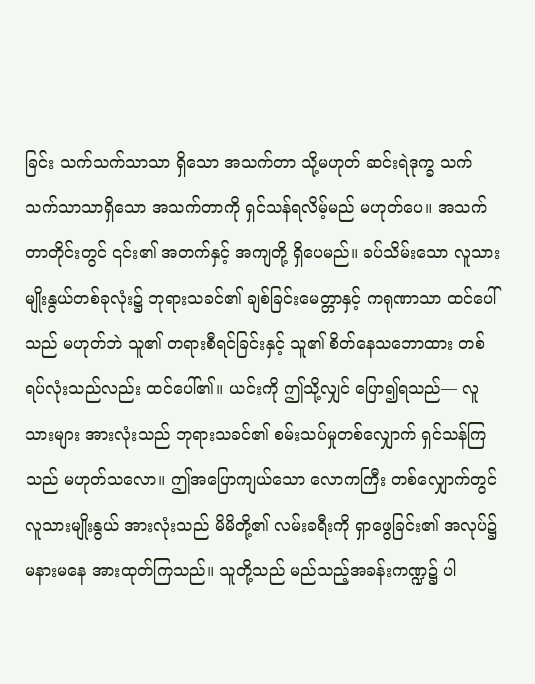ခြင်း သက်သက်သာသာ ရှိသော အသက်တာ သို့မဟုတ် ဆင်းရဲဒုက္ခ သက်သက်သာသာရှိသော အသက်တာကို ရှင်သန်ရလိမ့်မည် မဟုတ်ပေ။ အသက်တာတိုင်းတွင် ၎င်း၏ အတက်နှင့် အကျတို့ ရှိပေမည်။ ခပ်သိမ်းသော လူသားမျိုးနွယ်တစ်ခုလုံး၌ ဘုရားသခင်၏ ချစ်ခြင်းမေတ္တာနှင့် ကရုဏာသာ ထင်ပေါ်သည် မဟုတ်ဘဲ သူ၏ တရားစီရင်ခြင်းနှင့် သူ၏ စိတ်နေသဘောထား တစ်ရပ်လုံးသည်လည်း ထင်ပေါ်၏။ ယင်းကို ဤသို့လျှင် ပြော၍ရသည်― လူသားများ အားလုံးသည် ဘုရားသခင်၏ စမ်းသပ်မှုတစ်လျှောက် ရှင်သန်ကြသည် မဟုတ်သလော။ ဤအပြောကျယ်သော လောကကြီး တစ်လျှောက်တွင် လူသားမျိုးနွယ် အားလုံးသည် မိမိတို့၏ လမ်းခရီးကို ရှာဖွေခြင်း၏ အလုပ်၌ မနားမနေ အားထုတ်ကြသည်။ သူတို့သည် မည်သည့်အခန်းကဏ္ဍ၌ ပါ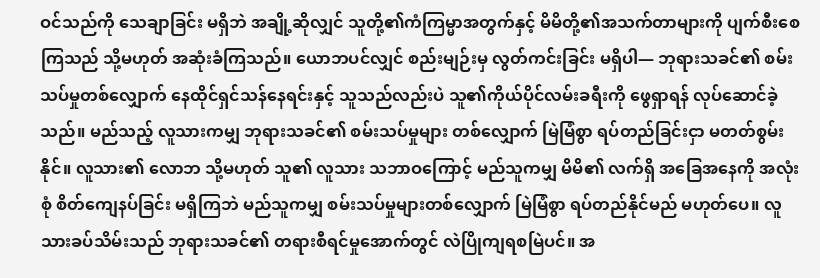ဝင်သည်ကို သေချာခြင်း မရှိဘဲ အချို့ဆိုလျှင် သူတို့၏ကံကြမ္မာအတွက်နှင့် မိမိတို့၏အသက်တာများကို ပျက်စီးစေကြသည် သို့မဟုတ် အဆုံးခံကြသည်။ ယောဘပင်လျှင် စည်းမျဉ်းမှ လွတ်ကင်းခြင်း မရှိပါ― ဘုရားသခင်၏ စမ်းသပ်မှုတစ်လျှောက် နေထိုင်ရှင်သန်နေရင်းနှင့် သူသည်လည်းပဲ သူ၏ကိုယ်ပိုင်လမ်းခရီးကို ဖွေရှာရန် လုပ်ဆောင်ခဲ့သည်။ မည်သည့် လူသားကမျှ ဘုရားသခင်၏ စမ်းသပ်မှုများ တစ်လျှောက် မြဲမြံစွာ ရပ်တည်ခြင်းငှာ မတတ်စွမ်းနိုင်။ လူသား၏ လောဘ သို့မဟုတ် သူ၏ လူသား သဘာဝကြောင့် မည်သူကမျှ မိမိ၏ လက်ရှိ အခြေအနေကို အလုံးစုံ စိတ်ကျေနပ်ခြင်း မရှိကြဘဲ မည်သူကမျှ စမ်းသပ်မှုများတစ်လျှောက် မြဲမြံစွာ ရပ်တည်နိုင်မည် မဟုတ်ပေ။ လူသားခပ်သိမ်းသည် ဘုရားသခင်၏ တရားစီရင်မှုအောက်တွင် လဲပြိုကျရစမြဲပင်။ အ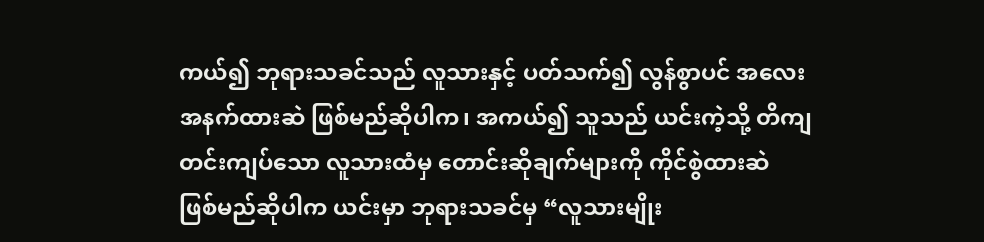ကယ်၍ ဘုရားသခင်သည် လူသားနှင့် ပတ်သက်၍ လွန်စွာပင် အလေးအနက်ထားဆဲ ဖြစ်မည်ဆိုပါက၊ အကယ်၍ သူသည် ယင်းကဲ့သို့ တိကျတင်းကျပ်သော လူသားထံမှ တောင်းဆိုချက်များကို ကိုင်စွဲထားဆဲ ဖြစ်မည်ဆိုပါက ယင်းမှာ ဘုရားသခင်မှ “လူသားမျိုး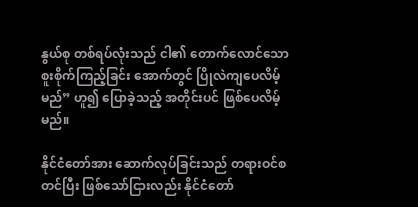နွယ်စု တစ်ရပ်လုံးသည် ငါ၏ တောက်လောင်သော စူးစိုက်ကြည့်ခြင်း အောက်တွင် ပြိုလဲကျပေလိမ့်မည်” ဟူ၍ ပြောခဲ့သည့် အတိုင်းပင် ဖြစ်ပေလိမ့်မည်။

နိုင်ငံတော်အား ဆောက်လုပ်ခြင်းသည် တရားဝင်စတင်ပြီး ဖြစ်သော်ငြားလည်း နိုင်ငံတော်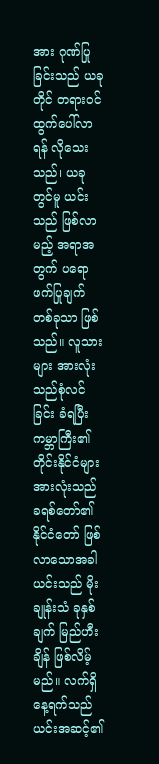အား ဂုဏ်ပြုခြင်းသည် ယခုတိုင် တရားဝင် ထွက်ပေါ်လာရန် လိုသေးသည်၊ ယခုတွင်မူ ယင်းသည် ဖြစ်လာမည့် အရာအတွက် ပရောဖက်ပြုချက် တစ်ခုသာ ဖြစ်သည်။ လူသားများ အားလုံးသည်စုံလင်ခြင်း ခံရပြီး ကမ္ဘာကြီး၏ တိုင်းနိုင်ငံများ အားလုံးသည် ခရစ်တော်၏ နိုင်ငံတော် ဖြစ်လာသောအခါ ယင်းသည် မိုးချုန်းသံ ခုနှစ်ချက် မြည်ဟီးချိန် ဖြစ်လိမ့်မည်။ လက်ရှိနေ့ရက်သည် ယင်းအဆင့်၏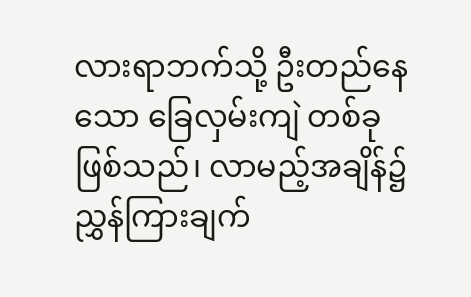လားရာဘက်သို့ ဦးတည်နေသော ခြေလှမ်းကျဲ တစ်ခု ဖြစ်သည်၊ လာမည့်အချိန်၌ ညွှန်ကြားချက်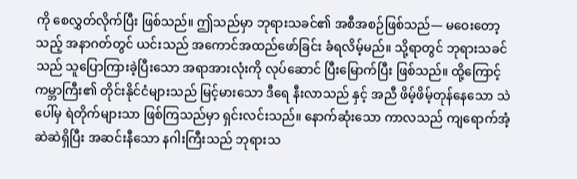ကို စေလွှတ်လိုက်ပြီး ဖြစ်သည်။ ဤသည်မှာ ဘုရားသခင်၏ အစီအစဉ်ဖြစ်သည်― မဝေးတော့သည့် အနာဂတ်တွင် ယင်းသည် အကောင်အထည်ဖော်ခြင်း ခံရလိမ့်မည်။ သို့ရာတွင် ဘုရားသခင်သည် သူပြောကြားခဲ့ပြီးသော အရာအားလုံးကို လုပ်ဆောင် ပြီးမြောက်ပြီး ဖြစ်သည်။ ထို့ကြောင့် ကမ္ဘာကြီး၏ တိုင်းနိုင်ငံများသည် မြင့်မားသော ဒီရေ နီးလာသည် နှင့် အညီ ဖိမ့်ဖိမ့်တုန်နေသော သဲပေါ်မှ ရဲတိုက်များသာ ဖြစ်ကြသည်မှာ ရှင်းလင်းသည်။ နောက်ဆုံးသော ကာလသည် ကျရောက်အံ့ဆဲဆဲရှိပြီး အဆင်းနီသော နဂါးကြီးသည် ဘုရားသ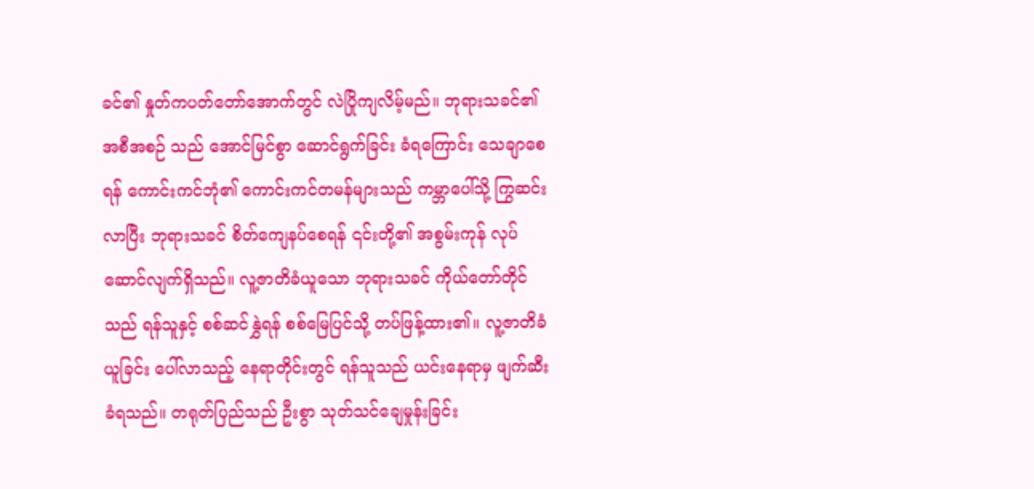ခင်၏ နှုတ်ကပတ်တော်အောက်တွင် လဲပြိုကျလိမ့်မည်။ ဘုရားသခင်၏ အစီအစဉ် သည် အောင်မြင်စွာ ဆောင်ရွက်ခြင်း ခံရကြောင်း သေချာစေရန် ကောင်းကင်ဘုံ၏ ကောင်းကင်တမန်များသည် ကမ္ဘာပေါ်သို့ ကြွဆင်းလာပြီး ဘုရားသခင် စိတ်ကျေနပ်စေရန် ၎င်းတို့၏ အစွမ်းကုန် လုပ်ဆောင်လျက်ရှိသည်။ လူ့ဇာတိခံယူသော ဘုရားသခင် ကိုယ်တော်တိုင်သည် ရန်သူနှင့် စစ်ဆင်နွှဲရန် စစ်မြေပြင်သို့ တပ်ဖြန့်ထား၏။ လူ့ဇာတိခံယူခြင်း ပေါ်လာသည့် နေရာတိုင်းတွင် ရန်သူသည် ယင်းနေရာမှ ဖျက်ဆီးခံရသည်။ တရုတ်ပြည်သည် ဦးစွာ သုတ်သင်ချေမှုန်းခြင်း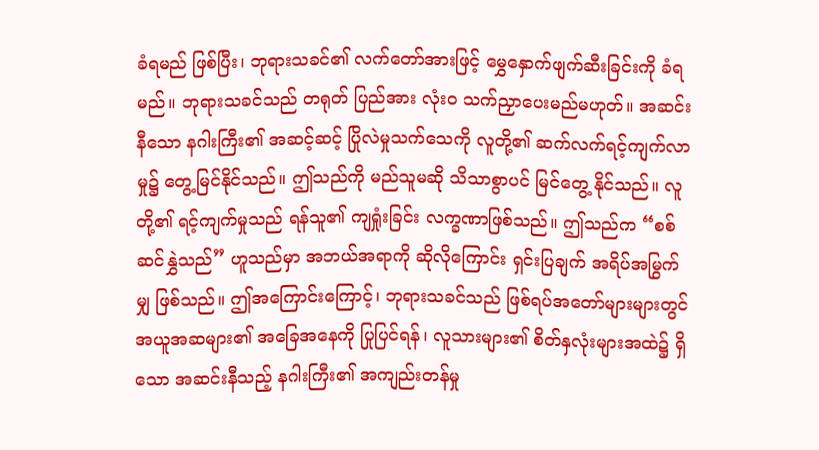ခံရမည် ဖြစ်ပြီး၊ ဘုရားသခင်၏ လက်တော်အားဖြင့် မွှေနှောက်ဖျက်ဆီးခြင်းကို ခံရမည်။ ဘုရားသခင်သည် တရုတ် ပြည်အား လုံးဝ သက်ညှာပေးမည်မဟုတ်။ အဆင်းနီသော နဂါးကြီး၏ အဆင့်ဆင့် ပြိုလဲမှုသက်သေကို လူတို့၏ ဆက်လက်ရင့်ကျက်လာမှု၌ တွေ့မြင်နိုင်သည်။ ဤသည်ကို မည်သူမဆို သိသာစွာပင် မြင်တွေ့ နိုင်သည်။ လူတို့၏ ရင့်ကျက်မှုသည် ရန်သူ၏ ကျရှုံးခြင်း လက္ခဏာဖြစ်သည်။ ဤသည်က “စစ်ဆင်နွှဲသည်” ဟူသည်မှာ အဘယ်အရာကို ဆိုလိုကြောင်း ရှင်းပြချက် အရိပ်အမြွက်မျှ ဖြစ်သည်။ ဤအကြောင်းကြောင့်၊ ဘုရားသခင်သည် ဖြစ်ရပ်အတော်များများတွင် အယူအဆများ၏ အခြေအနေကို ပြုပြင်ရန်၊ လူသားများ၏ စိတ်နှလုံးများအထဲ၌ ရှိသော အဆင်းနီသည့် နဂါးကြီး၏ အကျည်းတန်မှု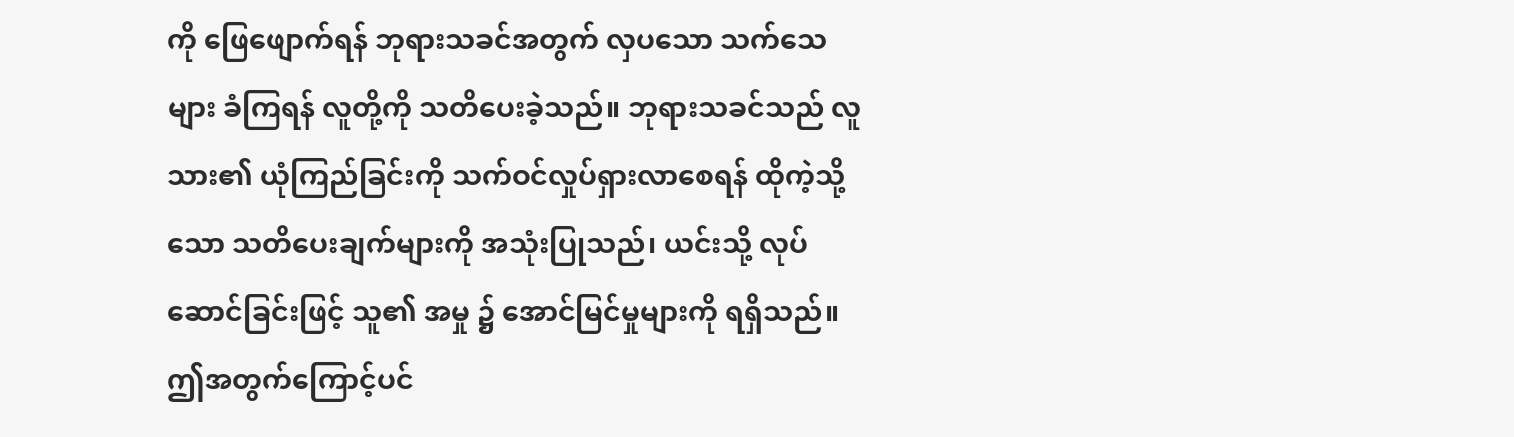ကို ဖြေဖျောက်ရန် ဘုရားသခင်အတွက် လှပသော သက်သေများ ခံကြရန် လူတို့ကို သတိပေးခဲ့သည်။ ဘုရားသခင်သည် လူသား၏ ယုံကြည်ခြင်းကို သက်ဝင်လှုပ်ရှားလာစေရန် ထိုကဲ့သို့သော သတိပေးချက်များကို အသုံးပြုသည်၊ ယင်းသို့ လုပ်ဆောင်ခြင်းဖြင့် သူ၏ အမှု ၌ အောင်မြင်မှုများကို ရရှိသည်။ ဤအတွက်ကြောင့်ပင်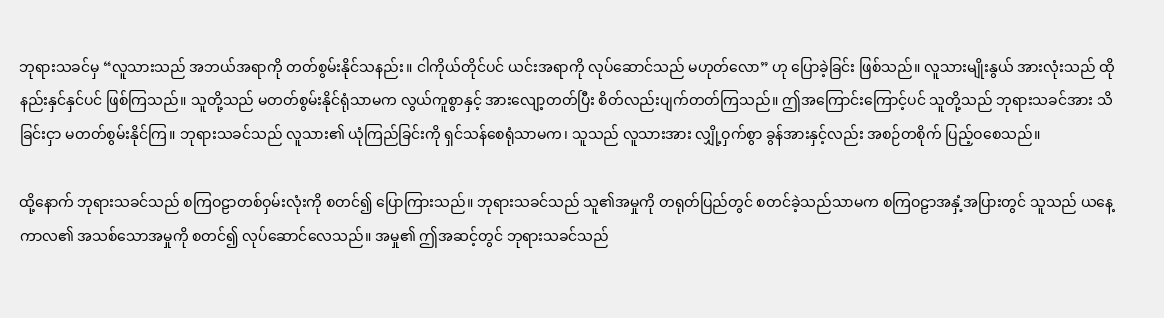ဘုရားသခင်မှ “လူသားသည် အဘယ်အရာကို တတ်စွမ်းနိုင်သနည်း။ ငါကိုယ်တိုင်ပင် ယင်းအရာကို လုပ်ဆောင်သည် မဟုတ်လော” ဟု ပြောခဲ့ခြင်း ဖြစ်သည်။ လူသားမျိုးနွယ် အားလုံးသည် ထိုနည်းနှင်နှင်ပင် ဖြစ်ကြသည်။ သူတို့သည် မတတ်စွမ်းနိုင်ရုံသာမက လွယ်ကူစွာနှင့် အားလျော့တတ်ပြီး စိတ်လည်းပျက်တတ်ကြသည်။ ဤအကြောင်းကြောင့်ပင် သူတို့သည် ဘုရားသခင်အား သိခြင်းငှာ မတတ်စွမ်းနိုင်ကြ။ ဘုရားသခင်သည် လူသား၏ ယုံကြည်ခြင်းကို ရှင်သန်စေရုံသာမက၊ သူသည် လူသားအား လျှို့ဝှက်စွာ ခွန်အားနှင့်လည်း အစဉ်တစိုက် ပြည့်ဝစေသည်။

ထို့နောက် ဘုရားသခင်သည် စကြဝဠာတစ်ဝှမ်းလုံးကို စတင်၍ ပြောကြားသည်။ ဘုရားသခင်သည် သူ၏အမှုကို တရုတ်ပြည်တွင် စတင်ခဲ့သည်သာမက စကြဝဠာအနှံ့အပြားတွင် သူသည် ယနေ့ကာလ၏ အသစ်သောအမှုကို စတင်၍ လုပ်ဆောင်လေသည်။ အမှု၏ ဤအဆင့်တွင် ဘုရားသခင်သည်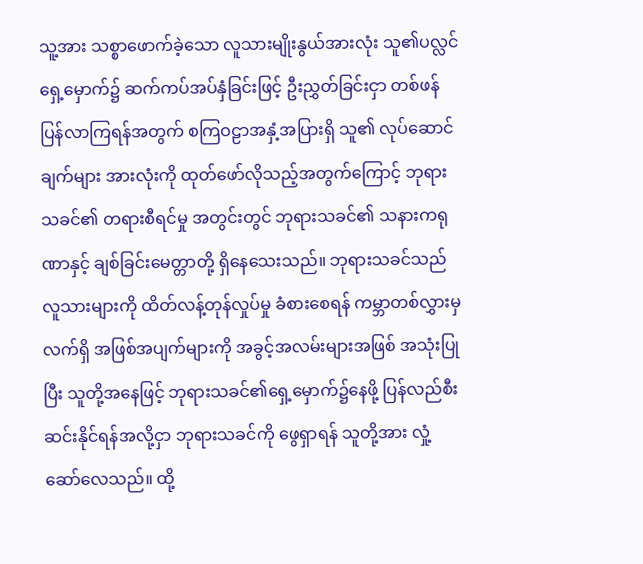သူ့အား သစ္စာဖောက်ခဲ့သော လူသားမျိုးနွယ်အားလုံး သူ၏ပလ္လင်ရှေ့မှောက်၌ ဆက်ကပ်အပ်နှံခြင်းဖြင့် ဦးညွှတ်ခြင်းငှာ တစ်ဖန် ပြန်လာကြရန်အတွက် စကြဝဠာအနှံ့အပြားရှိ သူ၏ လုပ်ဆောင်ချက်များ အားလုံးကို ထုတ်ဖော်လိုသည့်အတွက်ကြောင့် ဘုရားသခင်၏ တရားစီရင်မှု အတွင်းတွင် ဘုရားသခင်၏ သနားကရုဏာနှင့် ချစ်ခြင်းမေတ္တာတို့ ရှိနေသေးသည်။ ဘုရားသခင်သည် လူသားများကို ထိတ်လန့်တုန်လှုပ်မှု ခံစားစေရန် ကမ္ဘာတစ်လွှားမှ လက်ရှိ အဖြစ်အပျက်များကို အခွင့်အလမ်းများအဖြစ် အသုံးပြုပြီး သူတို့အနေဖြင့် ဘုရားသခင်၏ရှေ့မှောက်၌နေဖို့ ပြန်လည်စီးဆင်းနိုင်ရန်အလို့ငှာ ဘုရားသခင်ကို ဖွေရှာရန် သူတို့အား လှုံ့ဆော်လေသည်။ ထို့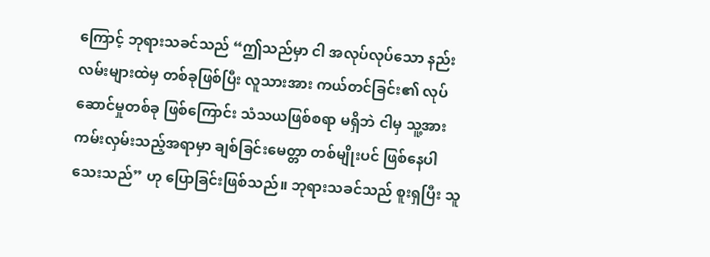ကြောင့် ဘုရားသခင်သည် “ဤသည်မှာ ငါ အလုပ်လုပ်သော နည်းလမ်းများထဲမှ တစ်ခုဖြစ်ပြီး လူသားအား ကယ်တင်ခြင်း၏ လုပ်ဆောင်မှုတစ်ခု ဖြစ်ကြောင်း သံသယဖြစ်စရာ မရှိဘဲ ငါမှ သူ့အား ကမ်းလှမ်းသည့်အရာမှာ ချစ်ခြင်းမေတ္တာ တစ်မျိုးပင် ဖြစ်နေပါသေးသည်” ဟု ပြောခြင်းဖြစ်သည်။ ဘုရားသခင်သည် စူးရှပြီး သူ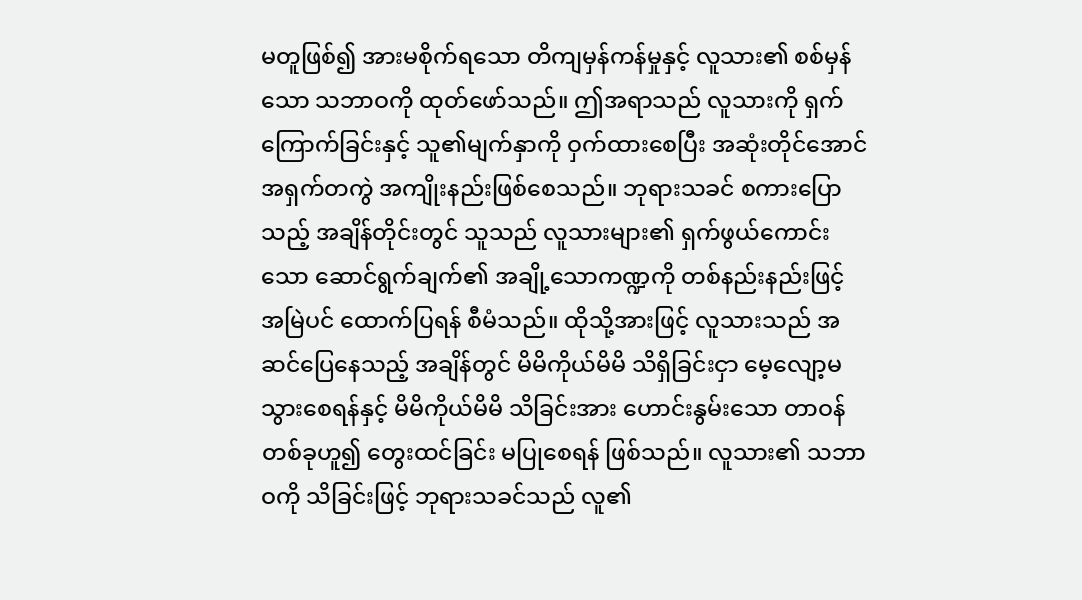မတူဖြစ်၍ အားမစိုက်ရသော တိကျမှန်ကန်မှုနှင့် လူသား၏ စစ်မှန်သော သဘာဝကို ထုတ်ဖော်သည်။ ဤအရာသည် လူသားကို ရှက်ကြောက်ခြင်းနှင့် သူ၏မျက်နှာကို ဝှက်ထားစေပြီး အဆုံးတိုင်အောင် အရှက်တကွဲ အကျိုးနည်းဖြစ်စေသည်။ ဘုရားသခင် စကားပြောသည့် အချိန်တိုင်းတွင် သူသည် လူသားများ၏ ရှက်ဖွယ်ကောင်းသော ဆောင်ရွက်ချက်၏ အချို့သောကဏ္ဍကို တစ်နည်းနည်းဖြင့် အမြဲပင် ထောက်ပြရန် စီမံသည်။ ထိုသို့အားဖြင့် လူသားသည် အဆင်ပြေနေသည့် အချိန်တွင် မိမိကိုယ်မိမိ သိရှိခြင်းငှာ မေ့လျော့မသွားစေရန်နှင့် မိမိကိုယ်မိမိ သိခြင်းအား ဟောင်းနွမ်းသော တာဝန်တစ်ခုဟူ၍ တွေးထင်ခြင်း မပြုစေရန် ဖြစ်သည်။ လူသား၏ သဘာဝကို သိခြင်းဖြင့် ဘုရားသခင်သည် လူ၏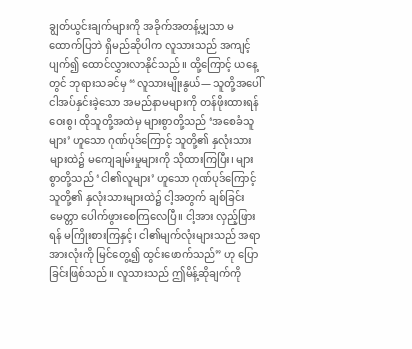ချွတ်ယွင်းချက်များကို အခိုက်အတန့်မျှသာ မထောက်ပြဘဲ ရှိမည်ဆိုပါက လူသားသည် အကျင့်ပျက်၍ ထောင်လွှားလာနိုင်သည်။ ထို့ကြောင့် ယနေ့တွင် ဘုရားသခင်မှ “လူသားမျိုးနွယ်— သူတို့အပေါ် ငါအပ်နှင်းခဲ့သော အမည်နာမများကို တန်ဖိုးထားရန်ဝေးစွ၊ ထိုသူတို့အထဲမှ များစွာတို့သည် ‘အစေခံသူများ’ ဟူသော ဂုဏ်ပုဒ်ကြောင့် သူတို့၏ နှလုံးသားများထဲ၌ မကျေချမ်းမှုများကို သိုထားကြပြီး၊ များစွာတို့သည် ‘ငါ၏လူများ’ ဟူသော ဂုဏ်ပုဒ်ကြောင့် သူတို့၏ နှလုံးသားများထဲ၌ ငါ့အတွက် ချစ်ခြင်းမေတ္တာ ပေါက်ဖွားစေကြလေပြီ။ ငါ့အား လှည့်ဖြားရန် မကြိုးစားကြနှင့်၊ ငါ၏မျက်လုံးများသည် အရာအားလုံးကို မြင်တွေ့၍ ထွင်းဖောက်သည်” ဟု ပြောခြင်းဖြစ်သည်။ လူသားသည် ဤမိန့်ဆိုချက်ကို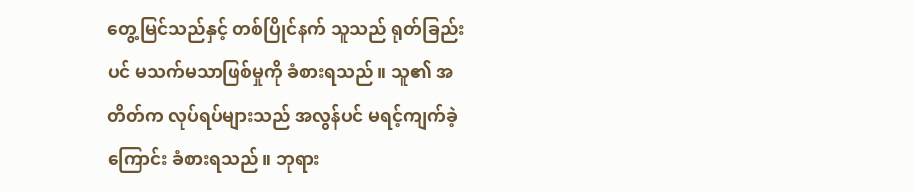တွေ့မြင်သည်နှင့် တစ်ပြိုင်နက် သူသည် ရုတ်ခြည်းပင် မသက်မသာဖြစ်မှုကို ခံစားရသည်။ သူ၏ အတိတ်က လုပ်ရပ်များသည် အလွန်ပင် မရင့်ကျက်ခဲ့ကြောင်း ခံစားရသည်။ ဘုရား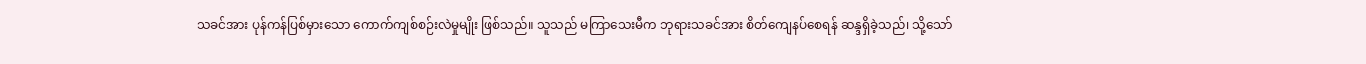သခင်အား ပုန်ကန်ပြစ်မှားသော ကောက်ကျစ်စဉ်းလဲမှုမျိုး ဖြစ်သည်။ သူသည် မကြာသေးမီက ဘုရားသခင်အား စိတ်ကျေနပ်စေရန် ဆန္ဒရှိခဲ့သည်၊ သို့သော်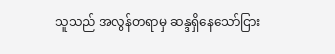သူသည် အလွန်တရာမှ ဆန္ဒရှိနေသော်ငြား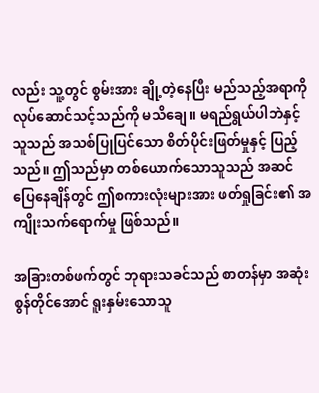လည်း သူ့တွင် စွမ်းအား ချို့တဲ့နေပြီး မည်သည့်အရာကို လုပ်ဆောင်သင့်သည်ကို မသိချေ။ မရည်ရွယ်ပါဘဲနှင့် သူသည် အသစ်ပြုပြင်သော စိတ်ပိုင်းဖြတ်မှုနှင့် ပြည့်သည်။ ဤသည်မှာ တစ်ယောက်သောသူသည် အဆင်ပြေနေချိန်တွင် ဤစကားလုံးများအား ဖတ်ရှုခြင်း၏ အကျိုးသက်ရောက်မှု ဖြစ်သည်။

အခြားတစ်ဖက်တွင် ဘုရားသခင်သည် စာတန်မှာ အဆုံးစွန်တိုင်အောင် ရူးနှမ်းသောသူ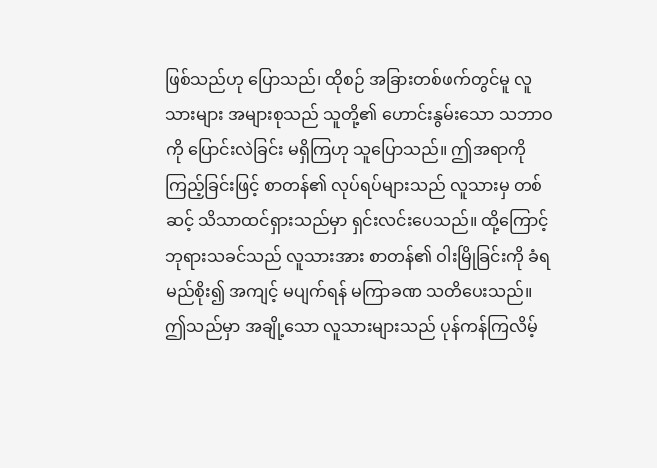ဖြစ်သည်ဟု ပြောသည်၊ ထိုစဉ် အခြားတစ်ဖက်တွင်မူ လူသားများ အများစုသည် သူတို့၏ ဟောင်းနွမ်းသော သဘာဝကို ပြောင်းလဲခြင်း မရှိကြဟု သူပြောသည်။ ဤအရာကို ကြည့်ခြင်းဖြင့် စာတန်၏ လုပ်ရပ်များသည် လူသားမှ တစ်ဆင့် သိသာထင်ရှားသည်မှာ ရှင်းလင်းပေသည်။ ထို့ကြောင့် ဘုရားသခင်သည် လူသားအား စာတန်၏ ဝါးမြိုခြင်းကို ခံရမည်စိုး၍ အကျင့် မပျက်ရန် မကြာခဏ သတိပေးသည်။ ဤသည်မှာ အချို့သော လူသားများသည် ပုန်ကန်ကြလိမ့်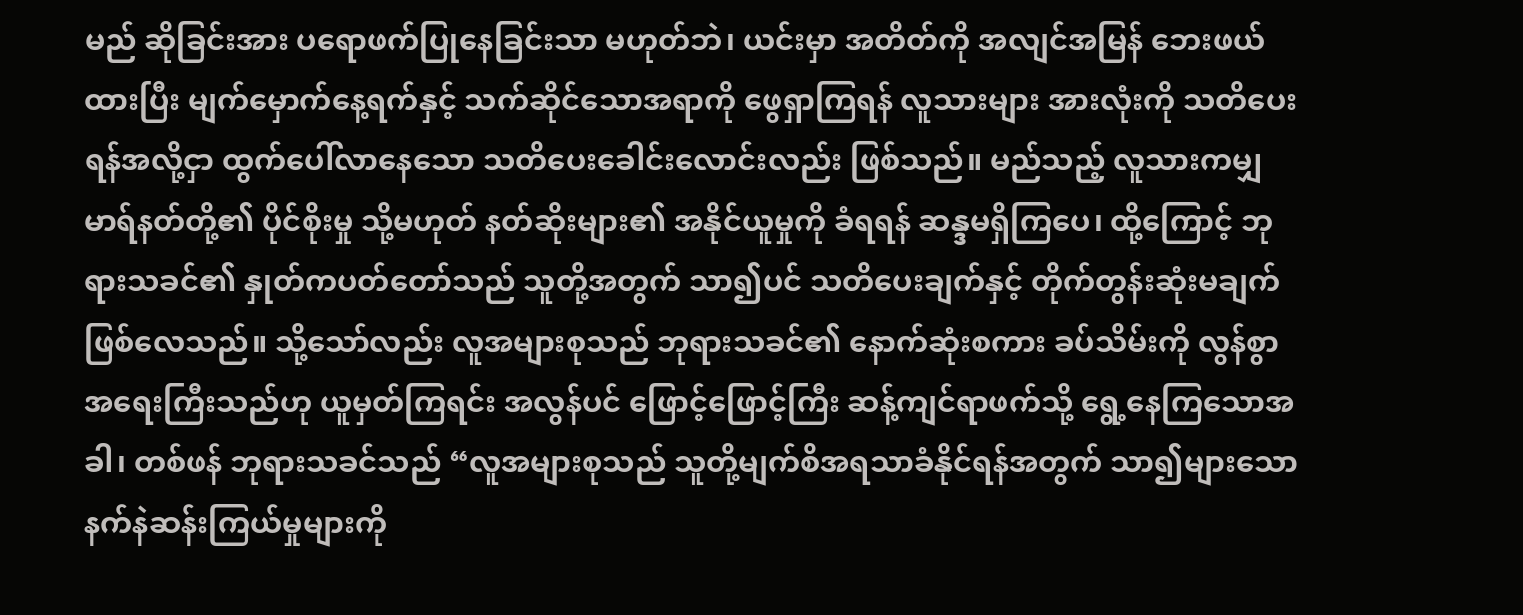မည် ဆိုခြင်းအား ပရောဖက်ပြုနေခြင်းသာ မဟုတ်ဘဲ၊ ယင်းမှာ အတိတ်ကို အလျင်အမြန် ဘေးဖယ်ထားပြီး မျက်မှောက်နေ့ရက်နှင့် သက်ဆိုင်သောအရာကို ဖွေရှာကြရန် လူသားများ အားလုံးကို သတိပေးရန်အလို့ငှာ ထွက်ပေါ်လာနေသော သတိပေးခေါင်းလောင်းလည်း ဖြစ်သည်။ မည်သည့် လူသားကမျှ မာရ်နတ်တို့၏ ပိုင်စိုးမှု သို့မဟုတ် နတ်ဆိုးများ၏ အနိုင်ယူမှုကို ခံရရန် ဆန္ဒမရှိကြပေ၊ ထို့ကြောင့် ဘုရားသခင်၏ နှုတ်ကပတ်တော်သည် သူတို့အတွက် သာ၍ပင် သတိပေးချက်နှင့် တိုက်တွန်းဆုံးမချက် ဖြစ်လေသည်။ သို့သော်လည်း လူအများစုသည် ဘုရားသခင်၏ နောက်ဆုံးစကား ခပ်သိမ်းကို လွန်စွာ အရေးကြီးသည်ဟု ယူမှတ်ကြရင်း အလွန်ပင် ဖြောင့်ဖြောင့်ကြီး ဆန့်ကျင်ရာဖက်သို့ ရွေ့နေကြသောအခါ၊ တစ်ဖန် ဘုရားသခင်သည် “လူအများစုသည် သူတို့မျက်စိအရသာခံနိုင်ရန်အတွက် သာ၍များသော နက်နဲဆန်းကြယ်မှုများကို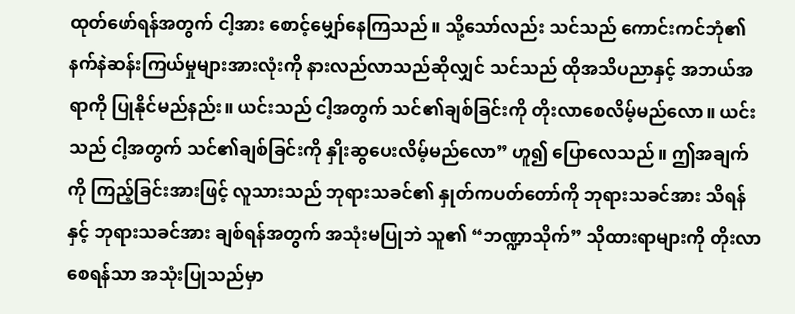ထုတ်ဖော်ရန်အတွက် ငါ့အား စောင့်မျှော်နေကြသည်။ သို့သော်လည်း သင်သည် ကောင်းကင်ဘုံ၏ နက်နဲဆန်းကြယ်မှုများအားလုံးကို နားလည်လာသည်ဆိုလျှင် သင်သည် ထိုအသိပညာနှင့် အဘယ်အရာကို ပြုနိုင်မည်နည်း။ ယင်းသည် ငါ့အတွက် သင်၏ချစ်ခြင်းကို တိုးလာစေလိမ့်မည်လော။ ယင်းသည် ငါ့အတွက် သင်၏ချစ်ခြင်းကို နှိုးဆွပေးလိမ့်မည်လော” ဟူ၍ ပြောလေသည်။ ဤအချက်ကို ကြည့်ခြင်းအားဖြင့် လူသားသည် ဘုရားသခင်၏ နှုတ်ကပတ်တော်ကို ဘုရားသခင်အား သိရန် နှင့် ဘုရားသခင်အား ချစ်ရန်အတွက် အသုံးမပြုဘဲ သူ၏ “ဘဏ္ဍာသိုက်” သိုထားရာများကို တိုးလာစေရန်သာ အသုံးပြုသည်မှာ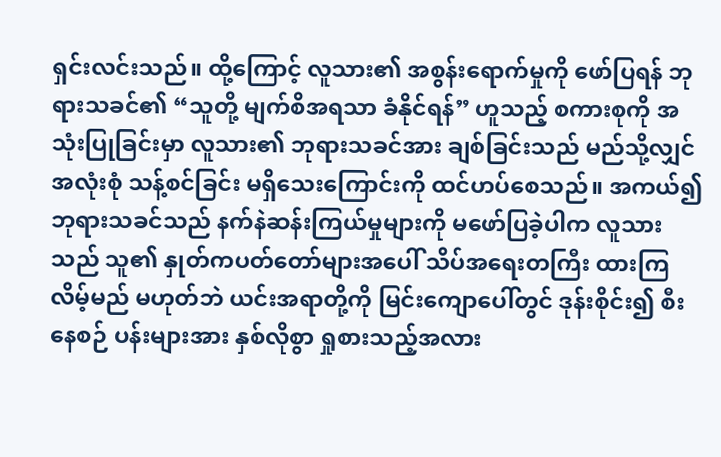ရှင်းလင်းသည်။ ထို့ကြောင့် လူသား၏ အစွန်းရောက်မှုကို ဖော်ပြရန် ဘုရားသခင်၏ “သူတို့ မျက်စိအရသာ ခံနိုင်ရန်” ဟူသည့် စကားစုကို အသုံးပြုခြင်းမှာ လူသား၏ ဘုရားသခင်အား ချစ်ခြင်းသည် မည်သို့လျှင် အလုံးစုံ သန့်စင်ခြင်း မရှိသေးကြောင်းကို ထင်ဟပ်စေသည်။ အကယ်၍ ဘုရားသခင်သည် နက်နဲဆန်းကြယ်မှုများကို မဖော်ပြခဲ့ပါက လူသားသည် သူ၏ နှုတ်ကပတ်တော်များအပေါ် သိပ်အရေးတကြီး ထားကြလိမ့်မည် မဟုတ်ဘဲ ယင်းအရာတို့ကို မြင်းကျောပေါ်တွင် ဒုန်းစိုင်း၍ စီးနေစဉ် ပန်းများအား နှစ်လိုစွာ ရှုစားသည့်အလား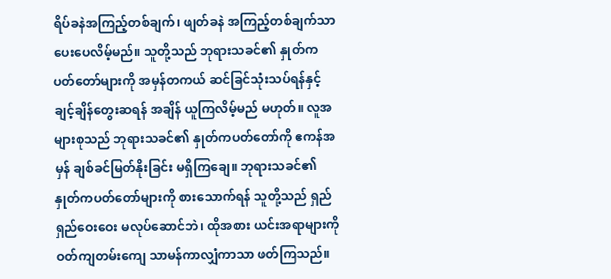ရိပ်ခနဲအကြည့်တစ်ချက်၊ ဖျတ်ခနဲ အကြည့်တစ်ချက်သာ ပေးပေလိမ့်မည်။ သူတို့သည် ဘုရားသခင်၏ နှုတ်ကပတ်တော်များကို အမှန်တကယ် ဆင်ခြင်သုံးသပ်ရန်နှင့် ချင့်ချိန်တွေးဆရန် အချိန် ယူကြလိမ့်မည် မဟုတ်။ လူအများစုသည် ဘုရားသခင်၏ နှုတ်ကပတ်တော်ကို ဧကန်အမှန် ချစ်ခင်မြတ်နိုးခြင်း မရှိကြချေ။ ဘုရားသခင်၏ နှုတ်ကပတ်တော်များကို စားသောက်ရန် သူတို့သည် ရှည်ရှည်ဝေးဝေး မလုပ်ဆောင်ဘဲ၊ ထိုအစား ယင်းအရာများကို ဝတ်ကျတမ်းကျေ သာမန်ကာလျှံကာသာ ဖတ်ကြသည်။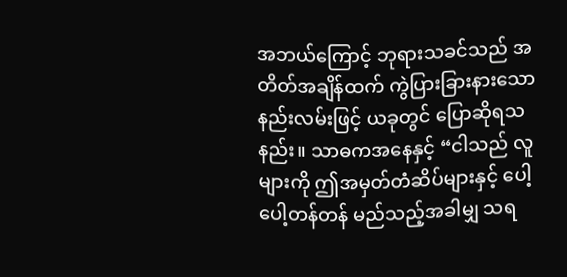အဘယ်ကြောင့် ဘုရားသခင်သည် အတိတ်အချိန်ထက် ကွဲပြားခြားနားသော နည်းလမ်းဖြင့် ယခုတွင် ပြောဆိုရသနည်း။ သာဓကအနေနှင့် “ငါသည် လူများကို ဤအမှတ်တံဆိပ်များနှင့် ပေါ့ပေါ့တန်တန် မည်သည့်အခါမျှ သရ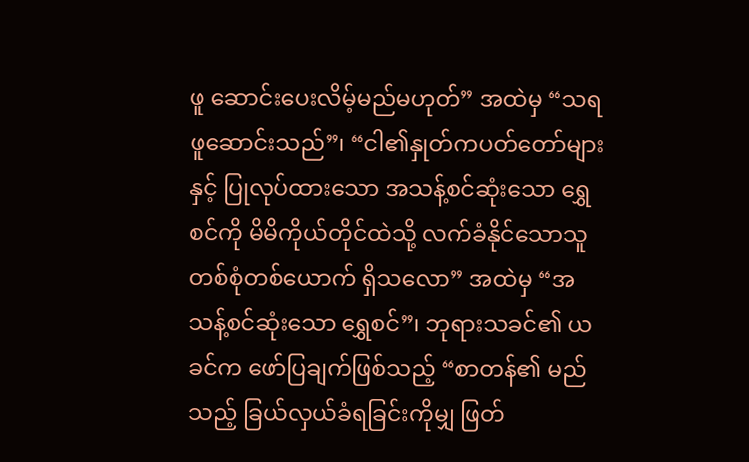ဖူ ဆောင်းပေးလိမ့်မည်မဟုတ်” အထဲမှ “သရဖူဆောင်းသည်”၊ “ငါ၏နှုတ်ကပတ်တော်များနှင့် ပြုလုပ်ထားသော အသန့်စင်ဆုံးသော ရွှေစင်ကို မိမိကိုယ်တိုင်ထဲသို့ လက်ခံနိုင်သောသူ တစ်စုံတစ်ယောက် ရှိသလော” အထဲမှ “အသန့်စင်ဆုံးသော ရွှေစင်”၊ ဘုရားသခင်၏ ယခင်က ဖော်ပြချက်ဖြစ်သည့် “စာတန်၏ မည်သည့် ခြယ်လှယ်ခံရခြင်းကိုမျှ ဖြတ်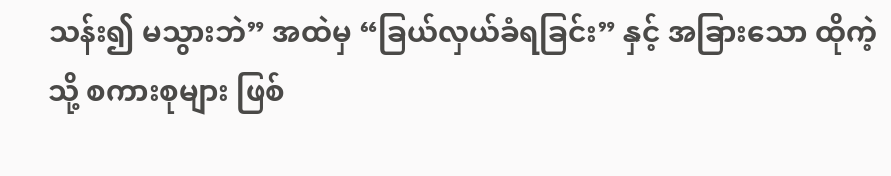သန်း၍ မသွားဘဲ” အထဲမှ “ခြယ်လှယ်ခံရခြင်း” နှင့် အခြားသော ထိုကဲ့သို့ စကားစုများ ဖြစ်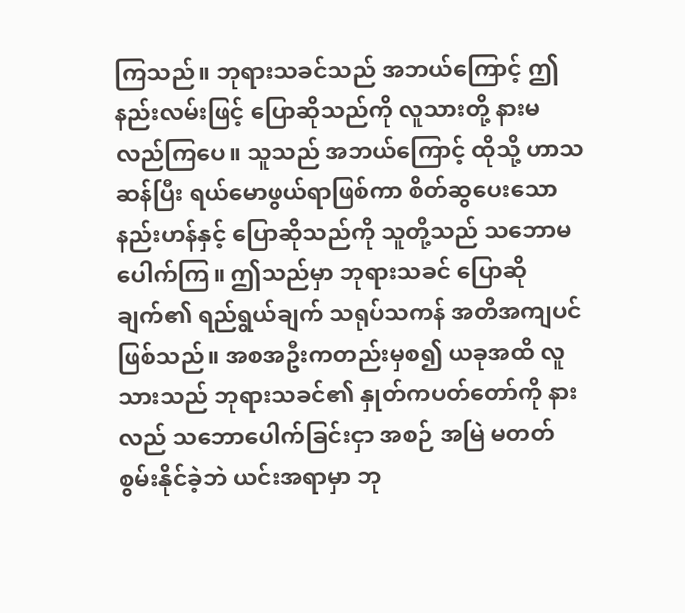ကြသည်။ ဘုရားသခင်သည် အဘယ်ကြောင့် ဤနည်းလမ်းဖြင့် ပြောဆိုသည်ကို လူသားတို့ နားမလည်ကြပေ။ သူသည် အဘယ်ကြောင့် ထိုသို့ ဟာသဆန်ပြီး ရယ်မောဖွယ်ရာဖြစ်ကာ စိတ်ဆွပေးသော နည်းဟန်နှင့် ပြောဆိုသည်ကို သူတို့သည် သဘောမပေါက်ကြ။ ဤသည်မှာ ဘုရားသခင် ပြောဆိုချက်၏ ရည်ရွယ်ချက် သရုပ်သကန် အတိအကျပင် ဖြစ်သည်။ အစအဦးကတည်းမှစ၍ ယခုအထိ လူသားသည် ဘုရားသခင်၏ နှုတ်ကပတ်တော်ကို နားလည် သဘောပေါက်ခြင်းငှာ အစဉ် အမြဲ မတတ်စွမ်းနိုင်ခဲ့ဘဲ ယင်းအရာမှာ ဘု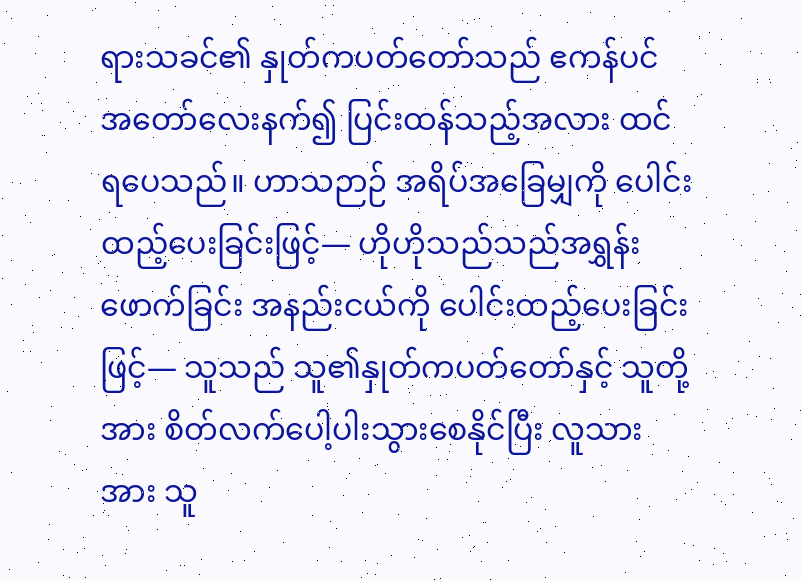ရားသခင်၏ နှုတ်ကပတ်တော်သည် ဧကန်ပင် အတော်လေးနက်၍ ပြင်းထန်သည့်အလား ထင်ရပေသည်။ ဟာသဉာဉ် အရိပ်အခြေမျှကို ပေါင်းထည့်ပေးခြင်းဖြင့်― ဟိုဟိုသည်သည်အရွှန်းဖောက်ခြင်း အနည်းငယ်ကို ပေါင်းထည့်ပေးခြင်းဖြင့်― သူသည် သူ၏နှုတ်ကပတ်တော်နှင့် သူတို့အား စိတ်လက်ပေါ့ပါးသွားစေနိုင်ပြီး လူသားအား သူ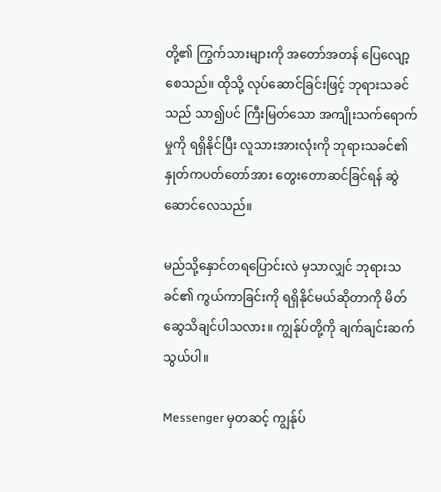တို့၏ ကြွက်သားများကို အတော်အတန် ပြေလျော့စေသည်။ ထိုသို့ လုပ်ဆောင်ခြင်းဖြင့် ဘုရားသခင်သည် သာ၍ပင် ကြီးမြတ်သော အကျိုးသက်ရောက်မှုကို ရရှိနိုင်ပြီး လူသားအားလုံးကို ဘုရားသခင်၏ နှုတ်ကပတ်တော်အား တွေးတောဆင်ခြင်ရန် ဆွဲဆောင်လေသည်။

မည်သို့နှောင်တရပြောင်းလဲ မှသာလျှင် ဘုရားသခင်၏ ကွယ်ကာခြင်းကို ရရှိနိုင်မယ်ဆိုတာကို မိတ်ဆွေသိချင်ပါသလား။ ကျွန်ုပ်တို့ကို ချက်ချင်းဆက်သွယ်ပါ။

Messenger မှတဆင့် ကျွန်ုပ်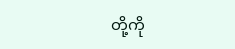တို့ကို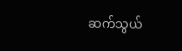ဆက်သွယ်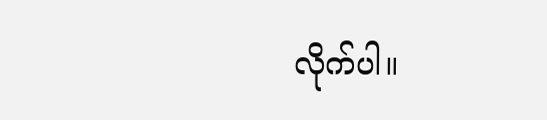လိုက်ပါ။